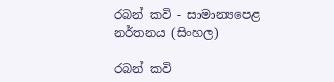රබන් කවි - සාමාන්‍යපෙළ නර්තනය (සිංහල)

රබන් කවි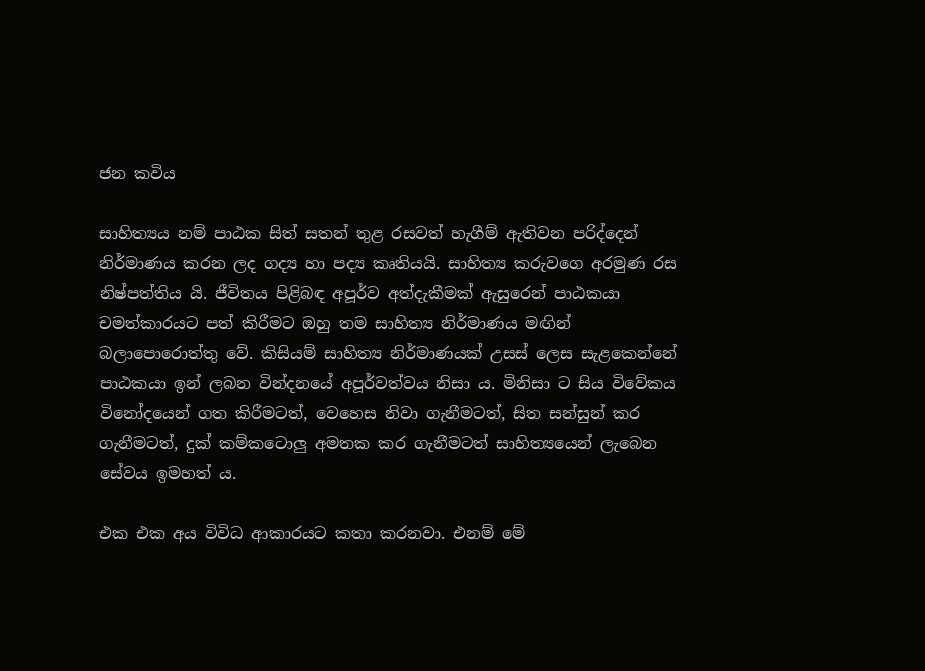ජන කවිය

සාහිත්‍යය නම් පාඨක සිත් සතන් තුළ රසවත් හැගීම් ඇතිවන පරිද්දෙන් නිර්මාණය කරන ලද ගද්‍ය හා පද්‍ය කෘතියයි. සාහිත්‍ය කරුවගෙ අරමුණ රස නිෂ්පත්තිය යි. ජීවිතය පිළිබඳ අපූර්ව අත්දැකීමක් ඇසුරෙන් පාඨකයා චමත්කාරයට පත් කිරීමට ඔහු තම සාහිත්‍ය නිර්මාණය මඟින් බලාපොරොත්තු වේ. කිසියම් සාහිත්‍ය නිර්මාණයක් උසස් ලෙස සැළකෙන්නේ පාඨකයා ඉන් ලබන වින්දනයේ අපූර්වත්වය නිසා ය. මිනිසා ට සිය විවේකය විනෝදයෙන් ගත කිරීමටත්, වෙහෙස නිවා ගැනීමටත්, සිත සන්සුන් කර ගැනීමටත්, දුක් කම්කටොලු අමතක කර ගැනීමටත් සාහිත්‍යයෙන් ලැබෙන සේවය ඉමහත් ය.

එක එක අය විවිධ ආකාරයට කතා කරනවා. එනම් මේ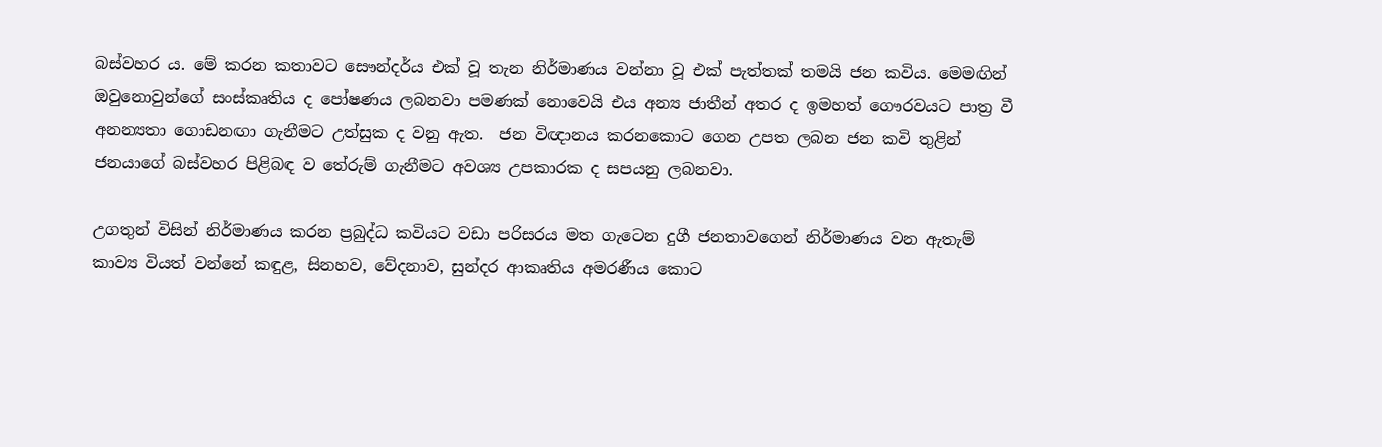බස්වහර ය. මේ කරන කතාවට සෞන්දර්ය එක් වූ තැන නිර්මාණය වන්නා වූ එක් පැත්තක් තමයි ජන කවිය. මෙමඟින් ඔවුනොවුන්ගේ සංස්කෘතිය ද පෝෂණය ලබනවා පමණක් නොවෙයි එය අන්‍ය ජාතීන් අතර ද ඉමහත් ගෞරවයට පාත්‍ර වී අනන්‍යතා ගොඩනඟා ගැනීමට උත්සුක ද වනු ඇත.  ජන විඥානය කරනකොට ගෙන උපත ලබන ජන කවි තුළින් ජනයාගේ බස්වහර පිළිබඳ ව තේරුම් ගැනීමට අවශ්‍ය උපකාරක ද සපයනු ලබනවා.

උගතුන් විසින් නිර්මාණය කරන ප්‍රබුද්ධ කවියට වඩා පරිසරය මත ගැටෙන දුගී ජනතාවගෙන් නිර්මාණය වන ඇතැම් කාව්‍ය වියත් වන්නේ කඳුළ, සිනහව, වේදනාව, සුන්දර ආකෘතිය අමරණීය කොට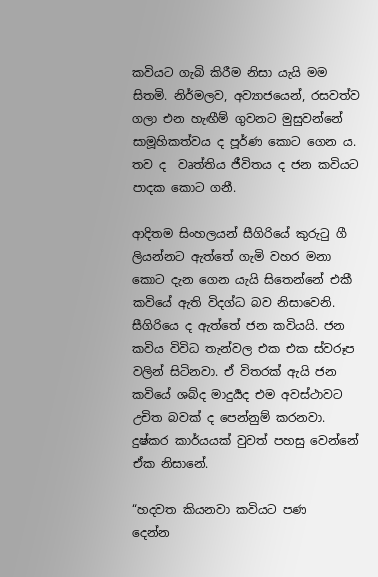කවියට ගැබි කිරීම නිසා යැයි මම සිතමි. නිර්මලව, අව්‍යාජයෙන්, රසවත්ව ගලා එන හැඟීම් ගුවනට මුසුවන්නේ සාමූහිකත්වය ද පූර්ණ කොට ගෙන ය. තව ද  වෘත්තිය ජීවිතය ද ජන කවියට පාදක කොට ගනී.

ආදිතම සිංහලයන් සීගිරියේ කුරුටු ගී ලියන්නට ඇත්තේ ගැමි වහර මනා කොට දැන ගෙන යැයි සිතෙන්නේ එකී කවියේ ඇති විදග්ධ බව නිසාවෙනි. සීගිරියෙ ද ඇත්තේ ජන කවියයි. ජන කවිය විවිධ තැන්වල එක එක ස්වරූප වලින් සිටිනවා. ඒ විතරක් ඇයි ජන කවියේ ශබ්ද මාදුර්‍යද එම අවස්ථාවට උචිත බවක් ද පෙන්නුම් කරනවා. දුෂ්කර කාර්යයක් වුවත් පහසු වෙන්නේ ඒක නිසානේ.

“හදවත කියනවා කවියට පණ      දෙන්න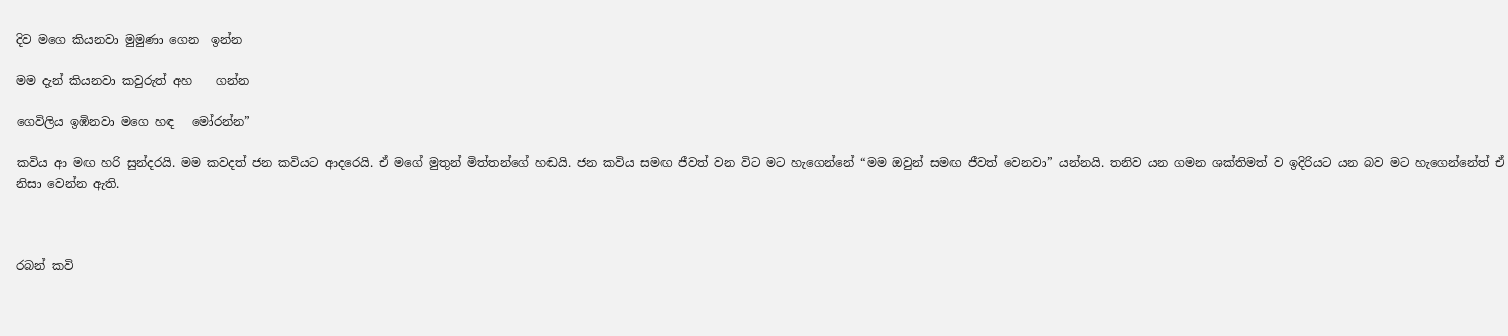දිව මගෙ කියනවා මුමුණා ගෙන  ඉන්න

මම දැන් කියනවා කවුරුත් අහ    ගන්න

ගෙවිලිය ඉඹිනවා මගෙ හඳ   මෝරන්න”

කවිය ආ මඟ හරි සුන්දරයි. මම කවදත් ජන කවියට ආදරෙයි. ඒ මගේ මුතුන් මිත්තන්ගේ හඬයි. ජන කවිය සමඟ ජීවත් වන විට මට හැගෙන්නේ “මම ඔවුන් සමඟ ජීවත් වෙනවා” යන්නයි. තනිව යන ගමන ශක්තිමත් ව ඉදිරියට යන බව මට හැගෙන්නේත් ඒ නිසා වෙන්න ඇති.



රබන් කවි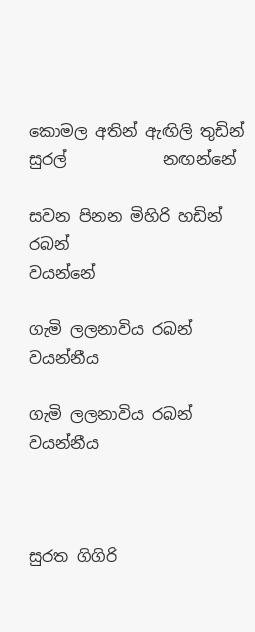කොමල අතින් ඇඟිලි තුඩින් සුරල්            නඟන්නේ

සවන පිනන මිහිරි හඩින් රබන්                 වයන්නේ

ගැමි ලලනාවිය රබන්                           වයන්නීය

ගැමි ලලනාවිය රබන්                           වයන්නීය



සුරත ගිගිරි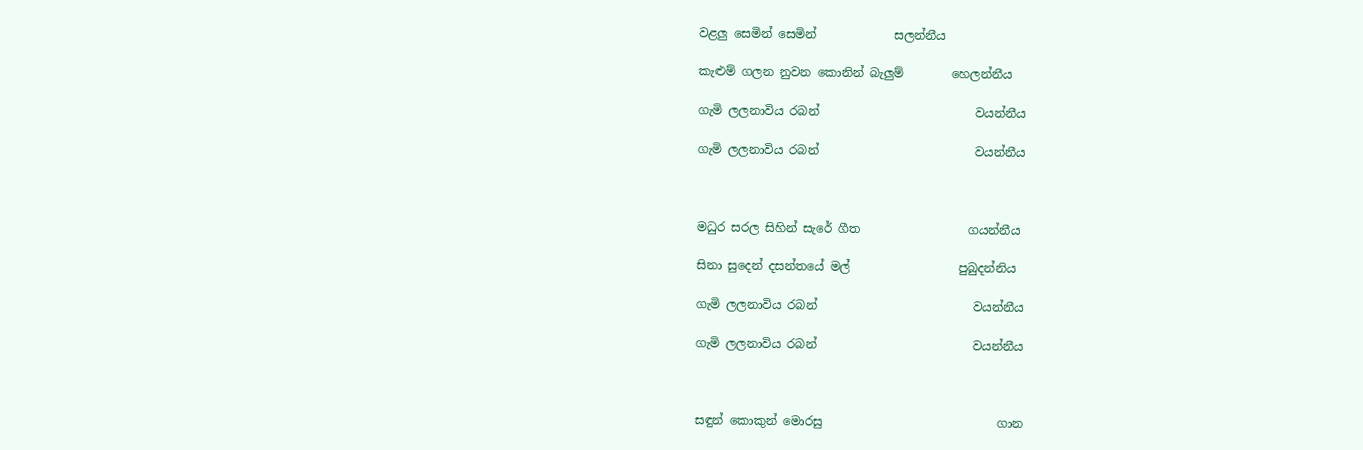වළලු සෙමින් සෙමින්             සලන්නීය

කැළුම් ගලන නුවන කොනින් බැලුම්        හෙලන්නීය

ගැමි ලලනාවිය රබන්                          වයන්නීය

ගැමි ලලනාවිය රබන්                          වයන්නීය



මධුර සරල සිහින් සැරේ ගීත                  ගයන්නීය

සිනා සුදෙන් දසන්තයේ මල්                  පුබුදන්නිය

ගැමි ලලනාවිය රබන්                          වයන්නීය

ගැමි ලලනාවිය රබන්                          වයන්නීය



සඳුන් කොකුන් මොරසු                             ගාන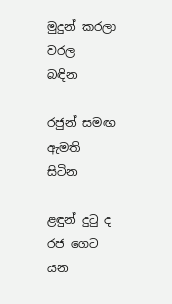මුදුන් කරලා වරල                                  බඳින

රජුන් සමඟ ඇමති                                  සිටින

ළඳුන් දුටු ද රජ ගෙට                                යන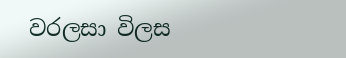වරලසා විලස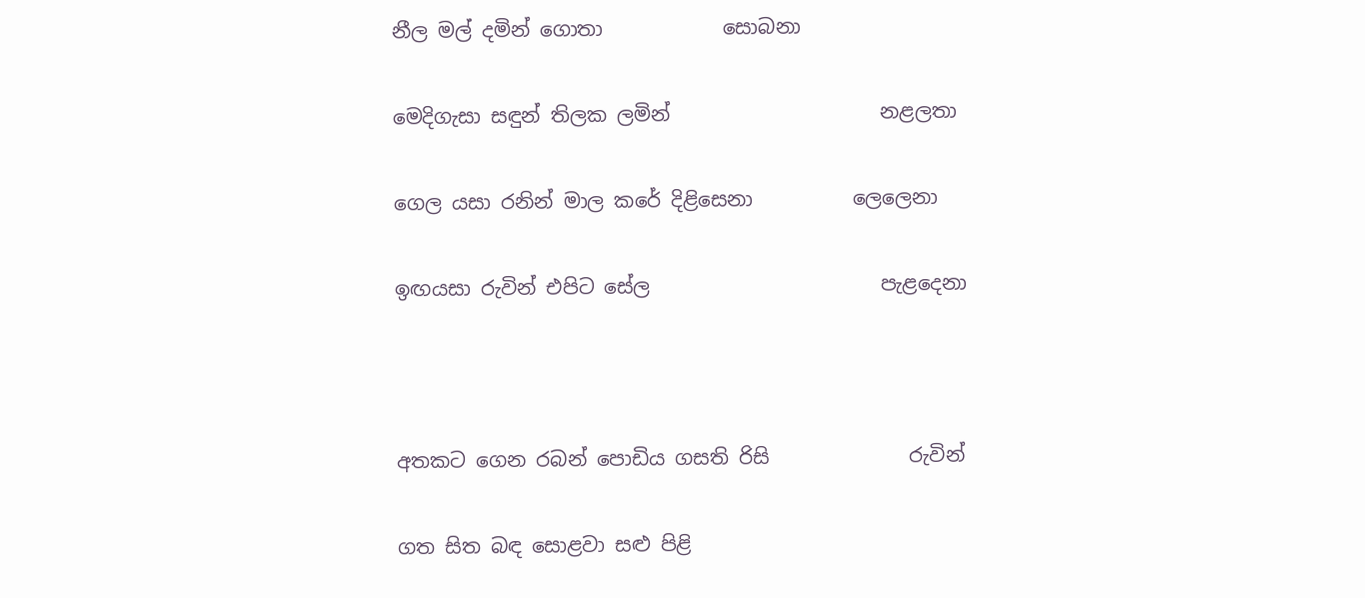නීල මල් දමින් ගොතා            සොබනා

මෙදිගැසා සඳුන් තිලක ලමින්                     නළලතා

ගෙල යසා රනින් මාල කරේ දිළිසෙනා          ලෙලෙනා

ඉඟයසා රුවින් එපිට සේල                       පැළදෙනා



අතකට ගෙන රබන් පොඩිය ගසති රිසි              රුවින්

ගත සිත බඳ සොළවා සළු පිළි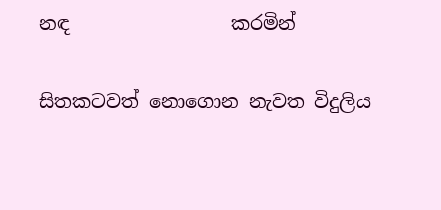නඳ                 කරමින්

සිතකටවත් නොගොන නැවත විදුලිය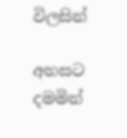විලසින්

අහසට දමමින්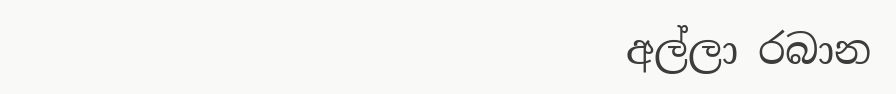අල්ලා රබාන